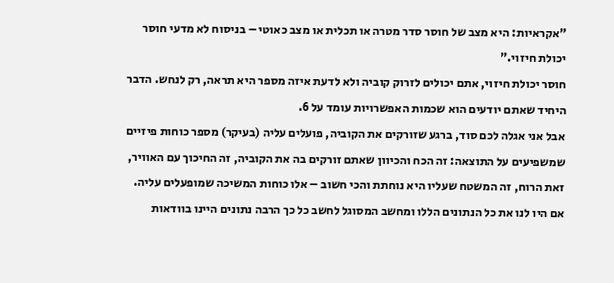"אקראיות: היא מצב של חוסר סדר מטרה או תכלית או מצב כאוטי – בניסוח לא מדעי חוסר יכולת חיזוי."
חוסר יכולת חיזוי, אתם יכולים לזרוק קוביה ולא לדעת איזה מספר היא תראה, רק לנחש. הדבר היחיד שאתם יודעים הוא שכמות האפשרויות עומד על 6.
אבל אני אגלה לכם סוד, ברגע שזורקים את הקוביה, פועלים עליה (בעיקר) מספר כוחות פיזיים שמשפיעים על התוצאה: זה הכח והכיוון שאתם זורקים בה את הקוביה, זה החיכוך עם האוויר, זאת הרוח, זה המשטח שעליו היא נוחתת והכי חשוב – אלו כוחות המשיכה שמופעלים עליה. אם היו לנו את כל הנתונים הללו ומחשב המסוגל לחשב כל כך הרבה נתונים היינו בוודאות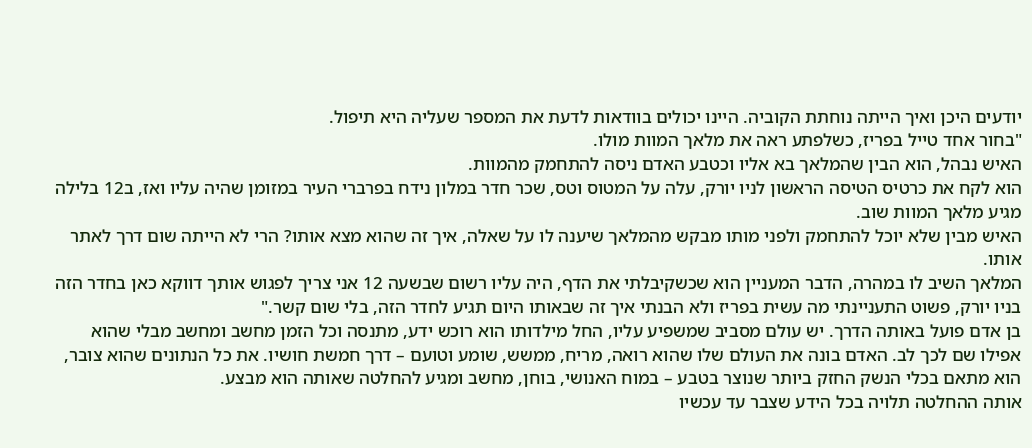יודעים היכן ואיך הייתה נוחתת הקוביה. היינו יכולים בוודאות לדעת את המספר שעליה היא תיפול.
"בחור אחד טייל בפריז, כשלפתע ראה את מלאך המוות מולו.
האיש נבהל, הוא הבין שהמלאך בא אליו וכטבע האדם ניסה להתחמק מהמוות.
הוא לקח את כרטיס הטיסה הראשון לניו יורק, עלה על המטוס וטס, שכר חדר במלון נידח בפרברי העיר במזומן שהיה עליו ואז, ב12 בלילה מגיע מלאך המוות שוב.
האיש מבין שלא יוכל להתחמק ולפני מותו מבקש מהמלאך שיענה לו על שאלה, איך זה שהוא מצא אותו? הרי לא הייתה שום דרך לאתר אותו.
המלאך השיב לו במהרה, הדבר המעניין הוא שכשקיבלתי את הדף, היה עליו רשום שבשעה 12 אני צריך לפגוש אותך דווקא כאן בחדר הזה בניו יורק, פשוט התעניינתי מה עשית בפריז ולא הבנתי איך זה שבאותו היום תגיע לחדר הזה, בלי שום קשר."
בן אדם פועל באותה הדרך. יש עולם מסביב שמשפיע עליו, החל מילדותו הוא רוכש ידע, מתנסה וכל הזמן מחשב ומחשב מבלי שהוא אפילו שם לכך לב. האדם בונה את העולם שלו שהוא רואה, מריח, ממשש, שומע וטועם – דרך חמשת חושיו. את כל הנתונים שהוא צובר, הוא מתאם בכלי הנשק החזק ביותר שנוצר בטבע – במוח האנושי, בוחן, מחשב ומגיע להחלטה שאותה הוא מבצע.
אותה ההחלטה תלויה בכל הידע שצבר עד עכשיו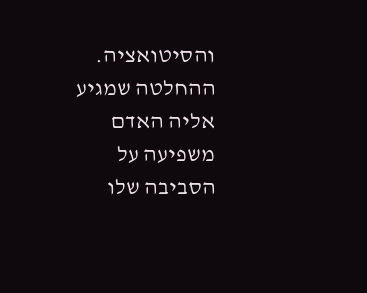והסיטואציה. ההחלטה שמגיע אליה האדם משפיעה על הסביבה שלו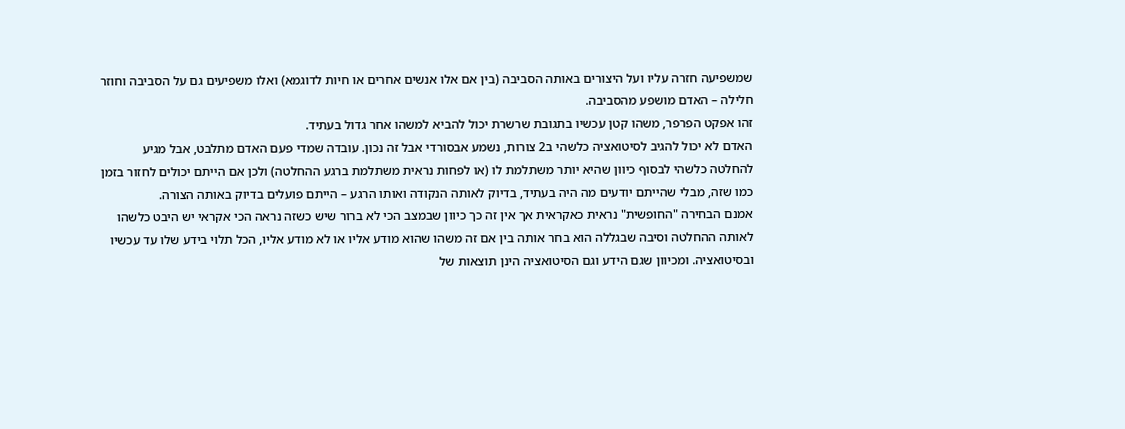שמשפיעה חזרה עליו ועל היצורים באותה הסביבה (בין אם אלו אנשים אחרים או חיות לדוגמא) ואלו משפיעים גם על הסביבה וחוזר חלילה – האדם מושפע מהסביבה.
זהו אפקט הפרפר, משהו קטן עכשיו בתגובת שרשרת יכול להביא למשהו אחר גדול בעתיד.
האדם לא יכול להגיב לסיטואציה כלשהי ב2 צורות, נשמע אבסורדי אבל זה נכון. עובדה שמדי פעם האדם מתלבט, אבל מגיע להחלטה כלשהי לבסוף כיוון שהיא יותר משתלמת לו (או לפחות נראית משתלמת ברגע ההחלטה) ולכן אם הייתם יכולים לחזור בזמן כמו שזה, מבלי שהייתם יודעים מה היה בעתיד, בדיוק לאותה הנקודה ואותו הרגע – הייתם פועלים בדיוק באותה הצורה.
אמנם הבחירה "החופשית" נראית כאקראית אך אין זה כך כיוון שבמצב הכי לא ברור שיש כשזה נראה הכי אקראי יש היבט כלשהו לאותה ההחלטה וסיבה שבגללה הוא בחר אותה בין אם זה משהו שהוא מודע אליו או לא מודע אליו, הכל תלוי בידע שלו עד עכשיו ובסיטואציה. ומכיוון שגם הידע וגם הסיטואציה הינן תוצאות של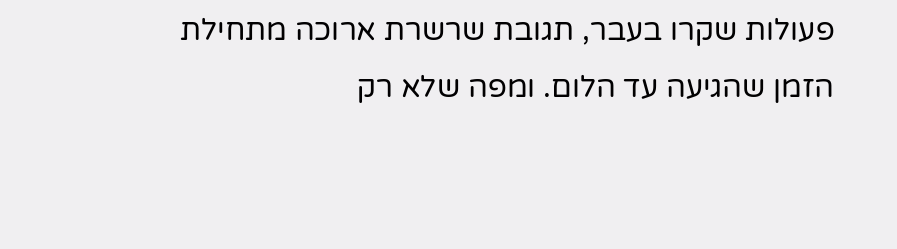פעולות שקרו בעבר, תגובת שרשרת ארוכה מתחילת הזמן שהגיעה עד הלום. ומפה שלא רק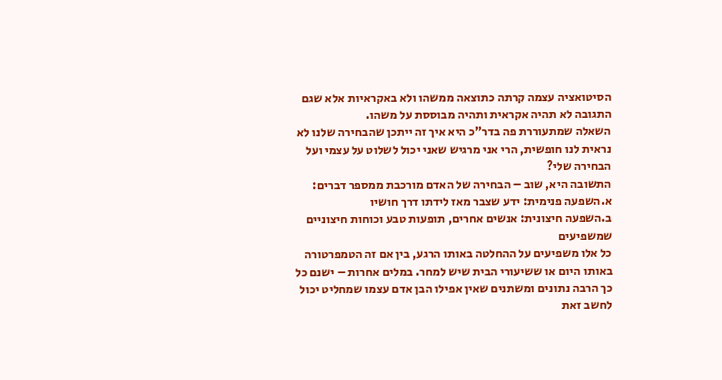הסיטואציה עצמה קרתה כתוצאה ממשהו ולא באקראיות אלא שגם התגובה לא תהיה אקראית ותהיה מבוססת על משהו.
השאלה שמתעוררת פה בדר"כ היא איך זה ייתכן שהבחירה שלנו לא נראית לנו חופשית, הרי אני מרגיש שאני יכול לשלוט על עצמי ועל הבחירה שלי?
התשובה היא, שוב – הבחירה של האדם מורכבת ממספר דברים:
א.השפעה פנימית: ידע שצבר מאז לידתו דרך חושיו
ב.השפעה חיצונית: אנשים אחרים, תופעות טבע וכוחות חיצוניים שמשפיעים
כל אלו משפיעים על ההחלטה באותו הרגע, בין אם זה הטמפרטורה באותו היום או ששיעורי הבית שיש למחר. במלים אחרות – ישנם כל כך הרבה נתונים ומשתנים שאין אפילו הבן אדם עצמו שמחליט יכול לחשב זאת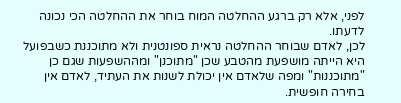לפני, אלא רק ברגע ההחלטה המוח בוחר את ההחלטה הכי נכונה לדעתו.
לכן, לאדם שבוחר ההחלטה נראית ספונטנית ולא מתוכננת כשבפועל היא הייתה מושפעת מהטבע שכן "מתוכנן" ומההשפעות שגם כן "מתוכננות" ומפה שלאדם אין יכולת לשנות את העתיד, לאדם אין בחירה חופשית.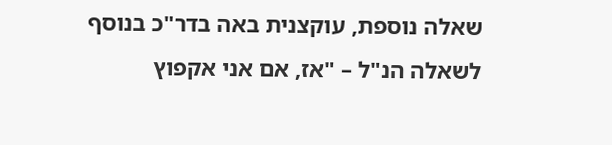שאלה נוספת, עוקצנית באה בדר"כ בנוסף לשאלה הנ"ל – "אז, אם אני אקפוץ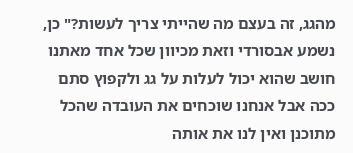מהגג, זה בעצם מה שהייתי צריך לעשות?" כן, נשמע אבסורדי וזאת מכיוון שכל אחד מאתנו חושב שהוא יכול לעלות על גג ולקפוץ סתם ככה אבל אנחנו שוכחים את העובדה שהכל מתוכנן ואין לנו את אותה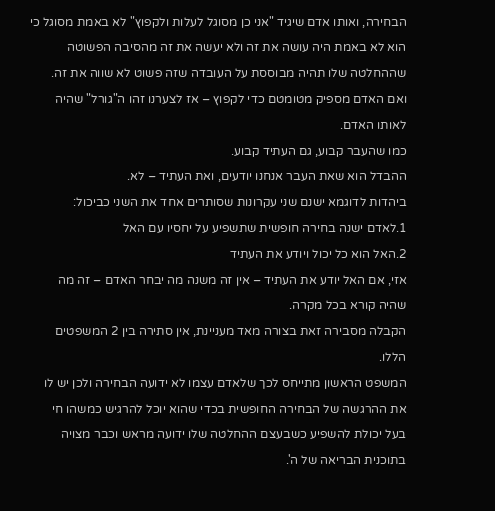הבחירה, ואותו אדם שיגיד "אני כן מסוגל לעלות ולקפוץ" לא באמת מסוגל כי הוא לא באמת היה עושה את זה ולא יעשה את זה מהסיבה הפשוטה שההחלטה שלו תהיה מבוססת על העובדה שזה פשוט לא שווה את זה. ואם האדם מספיק מטומטם כדי לקפוץ – אז לצערנו זהו ה"גורל" שהיה לאותו האדם.
כמו שהעבר קבוע, גם העתיד קבוע.
ההבדל הוא שאת העבר אנחנו יודעים, ואת העתיד – לא.
ביהדות לדוגמא ישנם שני עקרונות שסותרים אחד את השני כביכול:
1.לאדם ישנה בחירה חופשית שתשפיע על יחסיו עם האל
2.האל הוא כל יכול ויודע את העתיד
אזי, אם האל יודע את העתיד – אין זה משנה מה יבחר האדם – זה מה שהיה קורא בכל מקרה.
הקבלה מסבירה זאת בצורה מאד מעניינת, אין סתירה בין 2 המשפטים הללו.
המשפט הראשון מתייחס לכך שלאדם עצמו לא ידועה הבחירה ולכן יש לו את ההרגשה של הבחירה החופשית בכדי שהוא יוכל להרגיש כמשהו חי בעל יכולת להשפיע כשבעצם ההחלטה שלו ידועה מראש וכבר מצויה בתוכנית הבריאה של ה'.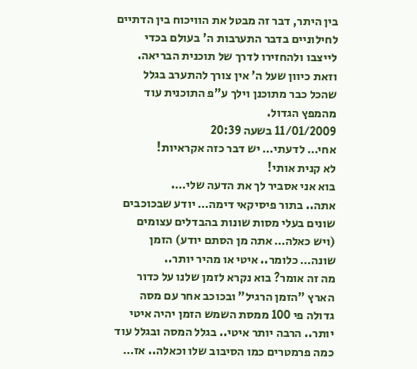בין היתר, דבר זה מבטל את הוויכוח בין הדתיים לחילוניים בדבר התערבות ה' בעולם בכדי לייצבו ולהחזירו לדרך של תוכנית הבריאה. וזאת כיוון שעל ה' אין צורך להתערב בגלל שהכל כבר מתוכנן וילך ע"פ התוכנית עוד מהמפץ הגדול.
11/01/2009 בשעה 20:39
אחי… לדעתי… יש דבר כזה אקראיות!
לא קנית אותי!
בוא אני אסביר לך את הדעה שלי….
אתה.. בתור פיסיקאי דימה… יודע שבכוכבים שונים בעלי מסות שונות בהבדלים עצומים (ויש כאלה… אתה מן הסתם יודע) הזמן שונה… כלומר.. איטי או מהיר יותר..
מה זה אומר? בוא נקרא לזמן שלנו על כדור הארץ "הזמן הרגיל" ובכוכב אחר עם מסה גדולה פי 100 ממסת השמש הזמן יהיה איטי יותר.. הרבה יותר איטי.. בגלל המסה ובגלל עוד כמה פרמטרים כמו הסיבוב שלו וכאלה.. אז…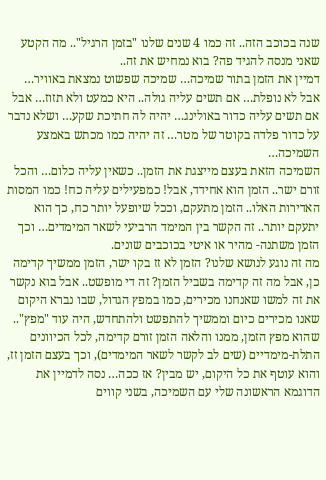שנה בכוכב הזה.. זה כמו 4 שנים שלנו "בזמן הרגיל".. מה הקטע שאני מנסה להגיד פה? בוא נמחיש את זה..
דמיין את הזמן בתור שמיכה… שמיכה שפשוט נמצאת באוויר… אבל לא נופלת… אם תשים עליה גולה.. היא כמעט ולא תזוז… אבל אם תשים עליה כדור באולינג… יהיה לה חתיכת שקע… ושלא נדבר על כדור פלדה בקוטר של מטר… זה יהיה כמו מכתש באמצע השמיכה…
השמיכה הזאת בעצם מייצגת את הזמן.. כשאין עליה כלום… והכל זורם ישר.. הזמן הוא אחידד, אבל! כמפעילים עליה כח! כמו המסות האדירות האלו.. הזמן מתעקם, וככל שיופעל יותר כח, כך הוא יתעקם יותר.. זה הקשר בין המימד הרביעי לשאר המימדים… וכך הזמן משתנה- מהיר או איטי בכוכבים שונים.
מה זה נוגע לנושא שלנו? הזמן לא זז בקו ישר, הזמן ממשיך קדימה כן, אבל מה זה קדימה בשביל הזמן? זה די מופשט.. אבל בוא נקשר את זה למשו שאנחנו מכירים, כמו במפץ הגדול, שבו נברא היקום שאנו מכירים כיום וממשיך להתפשט ולהתחדש, היה עוד "מפץ".. שהוא מפץ הזמן, ממנו והלאה הזמן זורם קדימה, לכל הכיוונים התלת-מימדיים (שים לב לקשר לשאר המימדים), וכך בעצם הזמן זז, והוא עוטף את כל היקום, יש מבין? אז ככה… נסה לדמיין את הדוגמא הראשונה שלי עם השמיכה, בשני קווים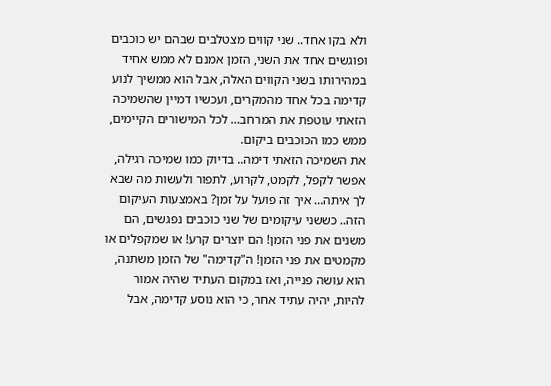ולא בקו אחד.. שני קווים מצטלבים שבהם יש כוכבים ופוגשים אחד את השני, הזמן אמנם לא ממש אחיד במהירותו בשני הקווים האלה, אבל הוא ממשיך לנוע קדימה בכל אחד מהמקרים, ועכשיו דמיין שהשמיכה הזאתי עוטפת את המרחב… לכל המישורים הקיימים, ממש כמו הכוכבים ביקום.
את השמיכה הזאתי דימה.. בדיוק כמו שמיכה רגילה, אפשר לקפל, לקמט, לקרוע, לתפור ולעשות מה שבא לך איתה… איך זה פועל על זמן? באמצעות העיקום הזה.. כששני עיקומים של שני כוכבים נפגשים, הם משנים את פני הזמן! הם יוצרים קרע! או שמקפלים או מקמטים את פני הזמן! ה"קדימה" של הזמן משתנה, הוא עושה פנייה, ואז במקום העתיד שהיה אמור להיות, יהיה עתיד אחר, כי הוא נוסע קדימה, אבל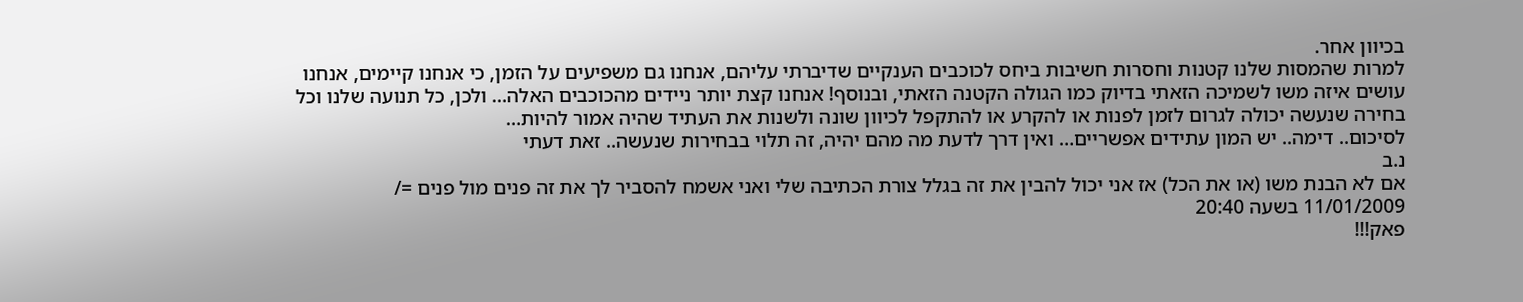בכיוון אחר.
למרות שהמסות שלנו קטנות וחסרות חשיבות ביחס לכוכבים הענקיים שדיברתי עליהם, אנחנו גם משפיעים על הזמן, כי אנחנו קיימים, אנחנו עושים איזה משו לשמיכה הזאתי בדיוק כמו הגולה הקטנה הזאתי, ובנוסף! אנחנו קצת יותר ניידים מהכוכבים האלה… ולכן, כל תנועה שלנו וכל בחירה שנעשה יכולה לגרום לזמן לפנות או להקרע או להתקפל לכיוון שונה ולשנות את העתיד שהיה אמור להיות…
לסיכום.. דימה.. יש המון עתידים אפשריים… ואין דרך לדעת מה מהם יהיה, זה תלוי בבחירות שנעשה.. זאת דעתי
נ.ב
אם לא הבנת משו (או את הכל) אז אני יכול להבין את זה בגלל צורת הכתיבה שלי ואני אשמח להסביר לך את זה פנים מול פנים =/
11/01/2009 בשעה 20:40
פאק!!!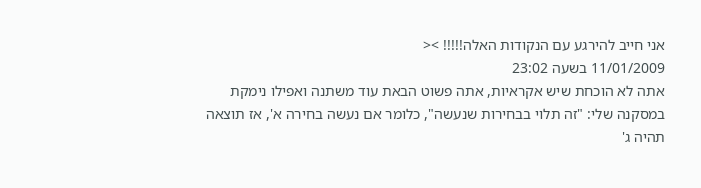אני חייב להירגע עם הנקודות האלה!!!!! ><
11/01/2009 בשעה 23:02
אתה לא הוכחת שיש אקראיות, אתה פשוט הבאת עוד משתנה ואפילו נימקת במסקנה שלי: "זה תלוי בבחירות שנעשה", כלומר אם נעשה בחירה א', אז תוצאה תהיה ג'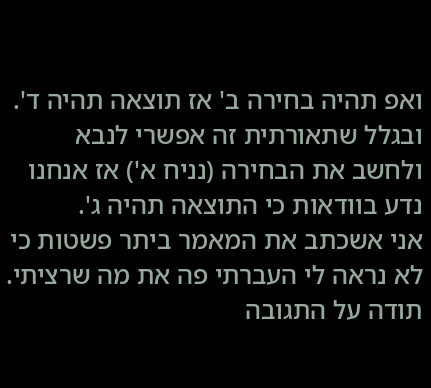ואפ תהיה בחירה ב' אז תוצאה תהיה ד'. ובגלל שתאורתית זה אפשרי לנבא ולחשב את הבחירה (נניח א') אז אנחנו נדע בוודאות כי התוצאה תהיה ג'.
אני אשכתב את המאמר ביתר פשטות כי לא נראה לי העברתי פה את מה שרציתי.
תודה על התגובה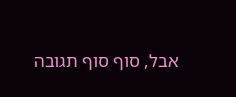אבל, סוף סוף תגובה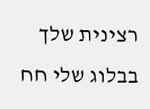רצינית שלך בבלוג שלי חח